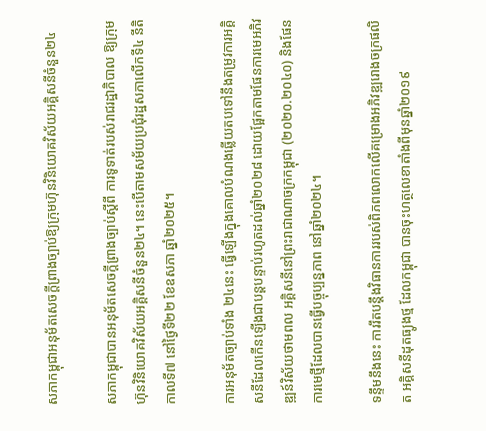សភាកម្ពុជាអនុម័តសេចក្តីព្រាងច្បាប់ឱ្យក្រុមហ៊ុនវិនិយោគវិស័យអគ្គិសនីចំនួន២៤

សភាកម្ពុជាបានអនុម័តសេចក្តីព្រាងច្បាប់ស្តីពី ការទូទាត់របស់រាជរដ្ឋាភិបាល ឱ្យក្រុមហ៊ុនវិនិយោគវិស័យអគ្គិសនីចំនួន២៤។ នេះបើតាមសម័យប្រជុំរដ្ឋសភាលើកទី៤ នីតិកាលទី៧ នៅថ្ងៃទី២២ ខែឧសភា ឆ្នាំ២០២៥។

ការអនុម័តច្បាប់ទាំង ២៤នេះ ធ្វើឡើងក្នុងគោលបំណងឆ្លើយតបទៅនឹងតម្រូវការអគ្គិសនីដែលកើនឡើងជាបន្តបន្ទាប់រហូតដល់ឆ្នាំ២០២៨ ដោយផ្អែកតាមផែនការមេអភិវឌ្ឍន៍វិស័យថាមពល អគ្គិសនីនៅព្រះរាជាណាចក្រកម្ពុជា (២០២០.២០៤០) និងផែនការមេថ្មីដែលបានធ្វើបច្ចុប្បន្នភាព នៅឆ្នាំ២០២៤។

ទន្ទឹមនឹងនេះ ការរឹតបន្តឹងវិធានការរបស់ពិភពលោកលើគម្រោងអភិវឌ្ឍរោងចក្រផលិត អគ្គិសនីដុតធ្យូងថ្ម ដែលកម្ពុជា បានចុះហត្ថលេខាតាំងពីមុនឆ្នាំ២០១៩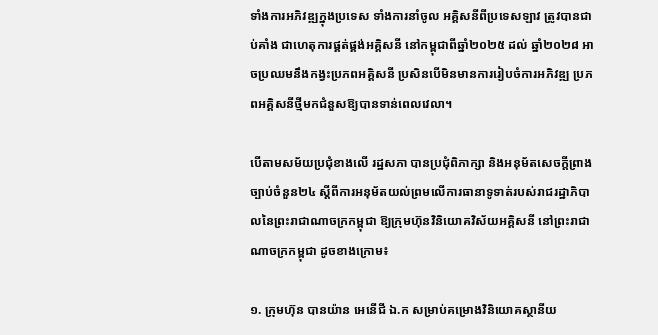ទាំងការអភិវឌ្ឍក្នុងប្រទេស ទាំងការនាំចូល អគ្គិសនីពីប្រទេសឡាវ ត្រូវបានជាប់គាំង ជាហេតុការផ្គត់ផ្គង់អគ្គិសនី នៅកម្ពុជាពីឆ្នាំ២០២៥ ដល់ ឆ្នាំ២០២៨ អាចប្រឈមនឹងកង្វះប្រភពអគ្គិសនី ប្រសិនបើមិនមានការរៀបចំការអភិវឌ្ឍ ប្រភពអគ្គិសនីថ្មីមកជំនួសឱ្យបានទាន់ពេលវេលា។

បើតាមសម័យប្រជុំខាងលើ រដ្ឋសភា បានប្រជុំពិភាក្សា និងអនុម័តសេចក្ដីព្រាងច្បាប់ចំនួន២៤ ស្តីពីការអនុម័តយល់ព្រមលើការធានាទូទាត់របស់រាជរដ្ឋាភិបាលនៃព្រះរាជាណាចក្រកម្ពុជា ឱ្យក្រុមហ៊ុនវិនិយោគវិស័យអគ្គិសនី នៅព្រះរាជាណាចក្រកម្ពុជា ដូចខាងក្រោម៖

១. ក្រុមហ៊ុន បានយ៉ាន អេនើជី ឯ.ក សម្រាប់គម្រោងវិនិយោគស្ថានីយ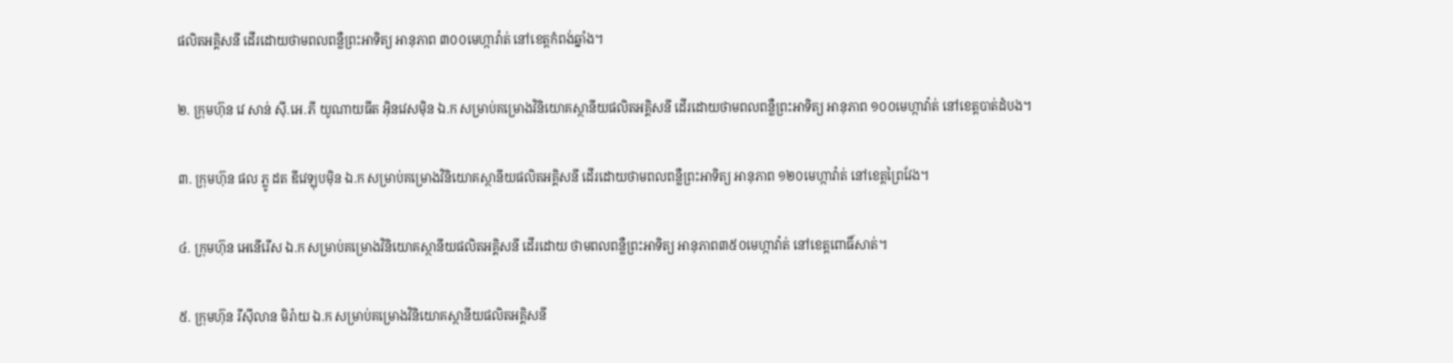ផលិតអគ្គិសនី ដើរដោយថាមពលពន្លឺព្រះអាទិត្យ អានុភាព ៣០០មេហ្កាវ៉ាត់ នៅខេត្តកំពង់ឆ្នាំង។

២. ក្រុមហ៊ុន វេ សាន់ ស៊ី.អេ.ភី យូណាយធីត អ៊ិនវេសម៉ិន ឯ.ក សម្រាប់គម្រោងវិនិយោគស្ថានីយផលិតអគ្គិសនី ដើរដោយថាមពលពន្លឺព្រះអាទិត្យ អានុភាព ១០០មេហ្កាវ៉ាត់ នៅខេត្តបាត់ដំបង។

៣. ក្រុមហ៊ុន ផល ភ្លូ ដត ឌីវេឡុបម៉ិន ឯ.ក សម្រាប់គម្រោងវិនិយោគស្ថានីយផលិតអគ្គិសនី ដើរដោយថាមពលពន្លឺព្រះអាទិត្យ អានុភាព ១២០មេហ្កាវ៉ាត់ នៅខេត្តព្រៃវែង។

៤. ក្រុមហ៊ុន អេនើរើស ឯ.ក សម្រាប់គម្រោងវិនិយោគស្ថានីយផលិតអគ្គិសនី ដើរដោយ ថាមពលពន្លឺព្រះអាទិត្យ អានុភាព៣៥០មេហ្កាវ៉ាត់ នៅខេត្តពោធិ៍សាត់។

៥. ក្រុមហ៊ុន រីស៊ីលាន មិរ៉ាយ ឯ.ក សម្រាប់គម្រោងវិនិយោគស្ថានីយផលិតអគ្គិសនី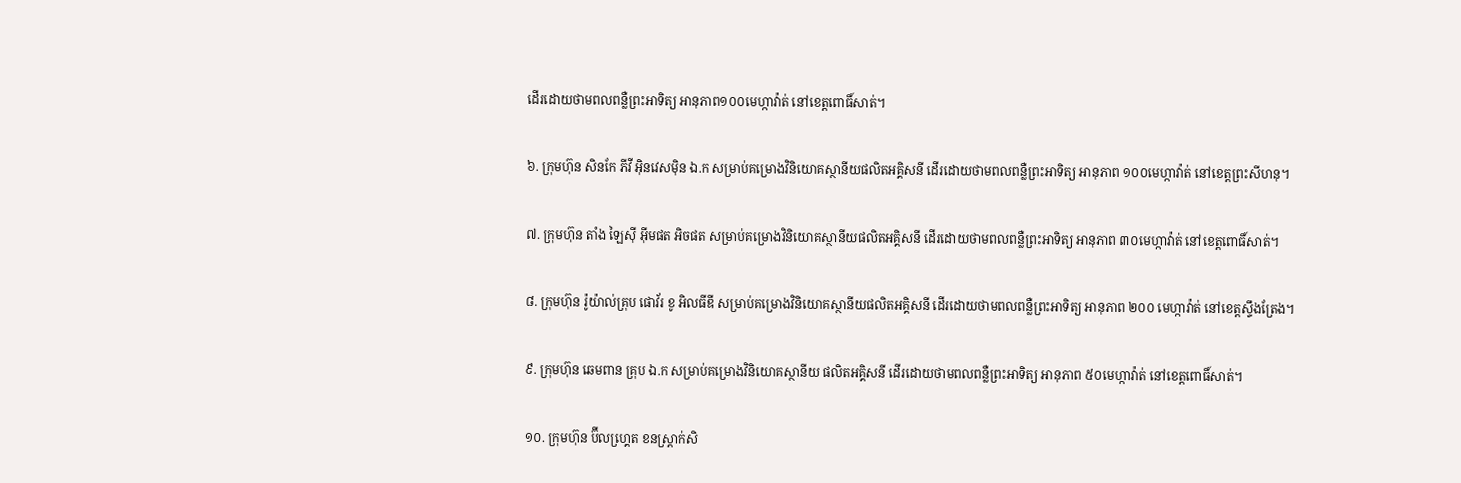ដើរដោយថាមពលពន្លឺព្រះអាទិត្យ អានុភាព១០០មេហ្កាវ៉ាត់ នៅខេត្តពោធិ៍សាត់។

៦. ក្រុមហ៊ុន សិនកែ ភីវី អ៊ិនវេសម៉ិន ឯ.ក សម្រាប់គម្រោងវិនិយោគស្ថានីយផលិតអគ្គិសនី ដើរដោយថាមពលពន្លឺព្រះអាទិត្យ អានុភាព ១០០មេហ្កាវ៉ាត់ នៅខេត្តព្រះសីហនុ។

៧. ក្រុមហ៊ុន តាំង ឡៃស៊ី អ៊ីមផត អិចផត សម្រាប់គម្រោងវិនិយោគស្ថានីយផលិតអគ្គិសនី ដើរដោយថាមពលពន្លឺព្រះអាទិត្យ អានុភាព ៣០មេហ្កាវ៉ាត់ នៅខេត្តពោធិ៍សាត់។

៨. ក្រុមហ៊ុន រ៉ូយ៉ាល់គ្រុប ផោវ័រ ខូ អិលធីឌី សម្រាប់គម្រោងវិនិយោគស្ថានីយផលិតអគ្គិសនី ដើរដោយថាមពលពន្លឺព្រះអាទិត្យ អានុភាព ២០០ មេហ្កាវ៉ាត់ នៅខេត្តស្ទឹងត្រែង។

៩. ក្រុមហ៊ុន ឆេមពាន គ្រុប ឯ.ក សម្រាប់គម្រោងវិនិយោគស្ថានីយ ផលិតអគ្គិសនី ដើរដោយថាមពលពន្លឺព្រះអាទិត្យ អានុភាព ៥០មេហ្កាវ៉ាត់ នៅខេត្តពោធិ៍សាត់។

១០. ក្រុមហ៊ុន ប៊ីលហ្គេ្រត ខនស្ត្រាក់សិ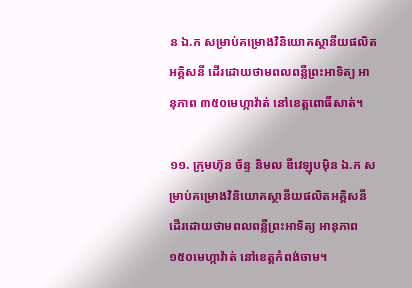ន ឯ.ក សម្រាប់គម្រោងវិនិយោគស្ថានីយផលិតអគ្គិសនី ដើរដោយថាមពលពន្លឺព្រះអាទិត្យ អានុភាព ៣៥០មេហ្កាវ៉ាត់ នៅខេត្តពោធិ៍សាត់។

១១. ក្រុមហ៊ុន ច័ន្ទ និមល ឌីវេឡុបម៉ិន ឯ.ក សម្រាប់គម្រោងវិនិយោគស្ថានីយផលិតអគ្គិសនី ដើរដោយថាមពលពន្លឺព្រះអាទិត្យ អានុភាព ១៥០មេហ្កាវ៉ាត់ នៅខេត្តកំពង់ចាម។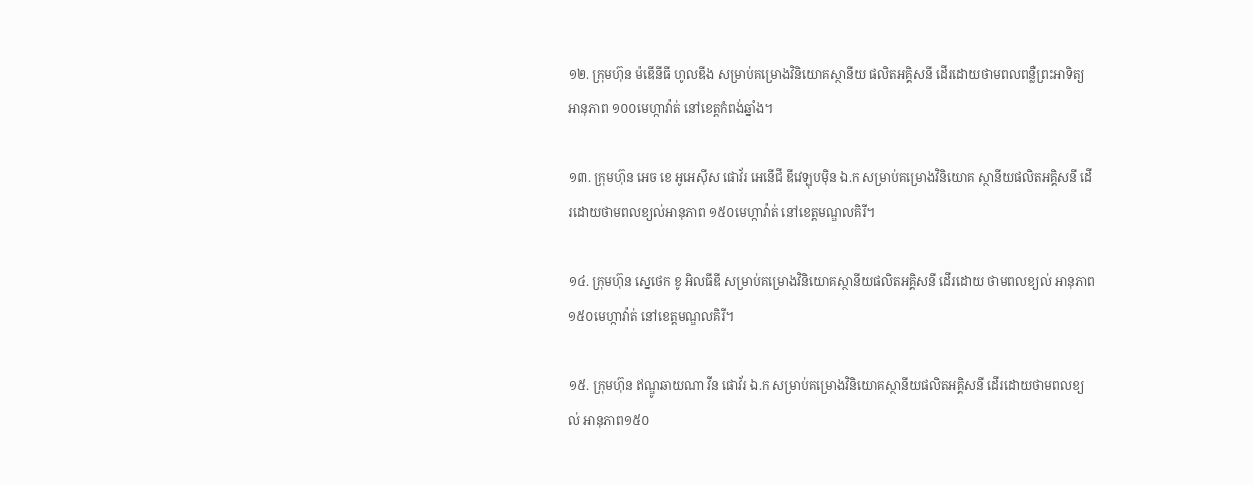១២. ក្រុមហ៊ុន ម៉ឌើនីធី ហូលឌីង សម្រាប់គម្រោងវិនិយោគស្ថានីយ ផលិតអគ្គិសនី ដើរដោយថាមពលពន្លឺព្រះអាទិត្យ អានុភាព ១០០មេហ្កាវ៉ាត់ នៅខេត្តកំពង់ឆ្នាំង។

១៣. ក្រុមហ៊ុន អេច ខេ អូអេស៊ីស ផោវ័រ អេនើជី ឌីវេឡុបម៉ិន ឯ.ក សម្រាប់គម្រោងវិនិយោគ ស្ថានីយផលិតអគ្គិសនី ដើរដោយថាមពលខ្យល់អានុភាព ១៥០មេហ្កាវ៉ាត់ នៅខេត្តមណ្ឌលគិរី។

១៤. ក្រុមហ៊ុន ស្នេថេក ខូ អិលធីឌី សម្រាប់គម្រោងវិនិយោគស្ថានីយផលិតអគ្គិសនី ដើរដោយ ថាមពលខ្យល់ អានុភាព ១៥០មេហ្កាវ៉ាត់ នៅខេត្តមណ្ឌលគិរី។

១៥. ក្រុមហ៊ុន ឥណ្ឌូឆាយណា វីន ផោវ័រ ឯ.ក សម្រាប់គម្រោងវិនិយោគស្ថានីយផលិតអគ្គិសនី ដើរដោយថាមពលខ្យល់ អានុភាព១៥០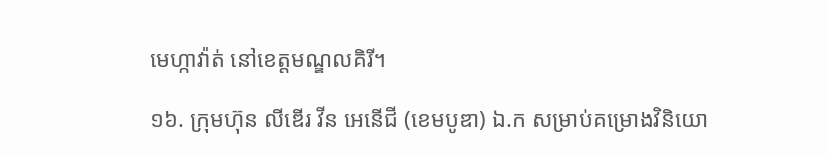មេហ្កាវ៉ាត់ នៅខេត្តមណ្ឌលគិរី។

១៦. ក្រុមហ៊ុន លីឌើរ វីន អេនើជី (ខេមបូឌា) ឯ.ក សម្រាប់គម្រោងវិនិយោ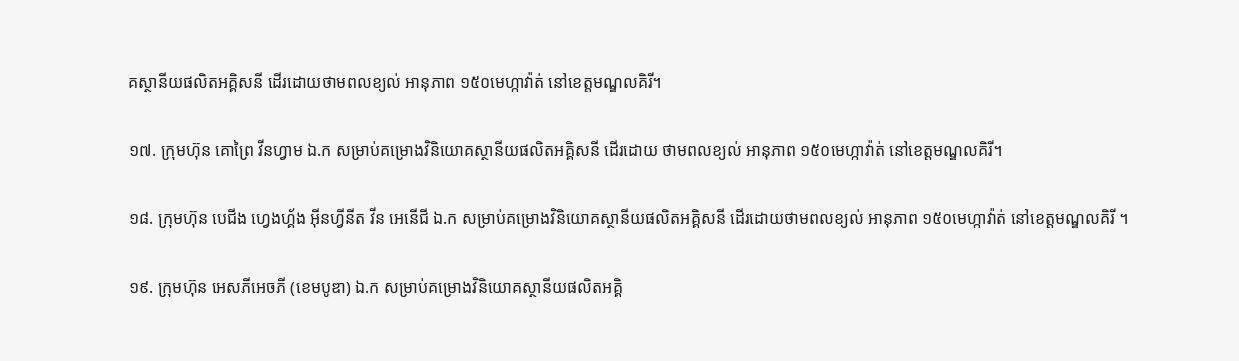គស្ថានីយផលិតអគ្គិសនី ដើរដោយថាមពលខ្យល់ អានុភាព ១៥០មេហ្កាវ៉ាត់ នៅខេត្តមណ្ឌលគិរី។

១៧. ក្រុមហ៊ុន គោព្រៃ វីនហ្វាម ឯ.ក សម្រាប់គម្រោងវិនិយោគស្ថានីយផលិតអគ្គិសនី ដើរដោយ ថាមពលខ្យល់ អានុភាព ១៥០មេហ្កាវ៉ាត់ នៅខេត្តមណ្ឌលគិរី។

១៨. ក្រុមហ៊ុន បេជីង ហ្វេងហ្គ័ង អ៊ីនហ្វីនីត វីន អេនើជី ឯ.ក សម្រាប់គម្រោងវិនិយោគស្ថានីយផលិតអគ្គិសនី ដើរដោយថាមពលខ្យល់ អានុភាព ១៥០មេហ្កាវ៉ាត់ នៅខេត្តមណ្ឌលគិរី ។

១៩. ក្រុមហ៊ុន អេសភីអេចភី (ខេមបូឌា) ឯ.ក សម្រាប់គម្រោងវិនិយោគស្ថានីយផលិតអគ្គិ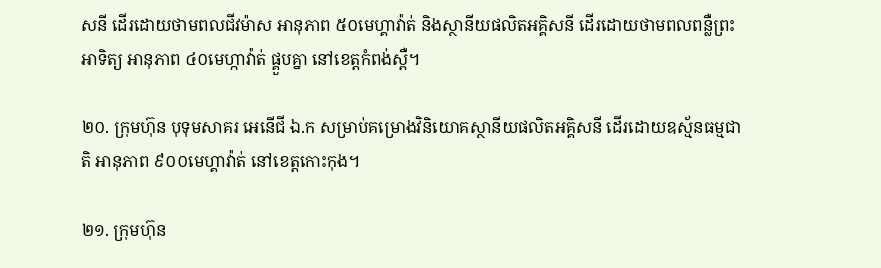សនី ដើរដោយថាមពលជីវម៉ាស អានុភាព ៥០មេហ្គាវ៉ាត់ និងស្ថានីយផលិតអគ្គិសនី ដើរដោយថាមពលពន្លឺព្រះអាទិត្យ អានុភាព ៤០មេហ្កាវ៉ាត់ ផ្គួបគ្នា នៅខេត្តកំពង់ស្ពឺ។

២០. ក្រុមហ៊ុន បុទុមសាគរ អេនើជី ឯ.ក សម្រាប់គម្រោងវិនិយោគស្ថានីយផលិតអគ្គិសនី ដើរដោយឧស្ម័នធម្មជាតិ អានុភាព ៩០០មេហ្គាវ៉ាត់ នៅខេត្តកោះកុង។

២១. ក្រុមហ៊ុន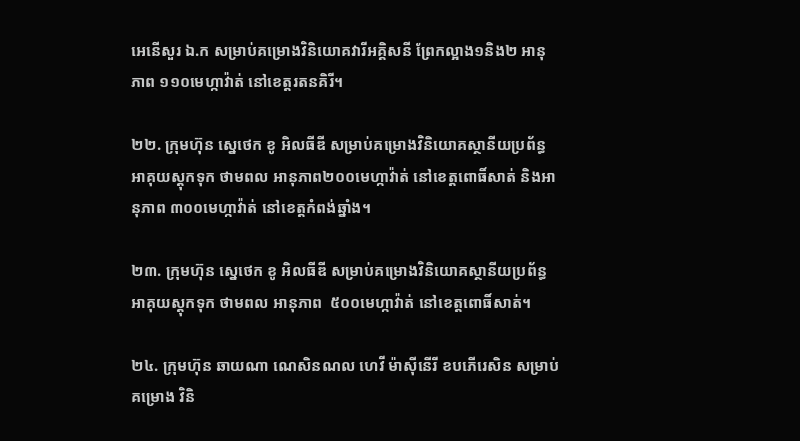អេនើសួរ ឯ.ក សម្រាប់គម្រោងវិនិយោគវារីអគ្គិសនី ព្រែកល្អាង១និង២ អានុភាព ១១០មេហ្កាវ៉ាត់ នៅខេត្តរតនគិរី។

២២. ក្រុមហ៊ុន ស្នេថេក ខូ អិលធីឌី សម្រាប់គម្រោងវិនិយោគស្ថានីយប្រព័ន្ធអាគុយស្ដុកទុក ថាមពល អានុភាព២០០មេហ្កាវ៉ាត់ នៅខេត្តពោធិ៍សាត់ និងអានុភាព ៣០០មេហ្កាវ៉ាត់ នៅខេត្តកំពង់ឆ្នាំង។

២៣. ក្រុមហ៊ុន ស្នេថេក ខូ អិលធីឌី សម្រាប់គម្រោងវិនិយោគស្ថានីយប្រព័ន្ធអាគុយស្ដុកទុក ថាមពល អានុភាព  ៥០០មេហ្កាវ៉ាត់ នៅខេត្តពោធិ៍សាត់។

២៤. ក្រុមហ៊ុន ឆាយណា ណេសិនណល ហេវី ម៉ាស៊ីនើរី ខបភើរេសិន សម្រាប់គម្រោង វិនិ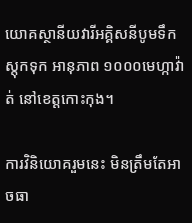យោគស្ថានីយវារីអគ្គិសនីបូមទឹកស្តុកទុក អានុភាព ១០០០មេហ្កាវ៉ាត់ នៅខេត្តកោះកុង។

ការវិនិយោគរួមនេះ មិនត្រឹមតែអាចធា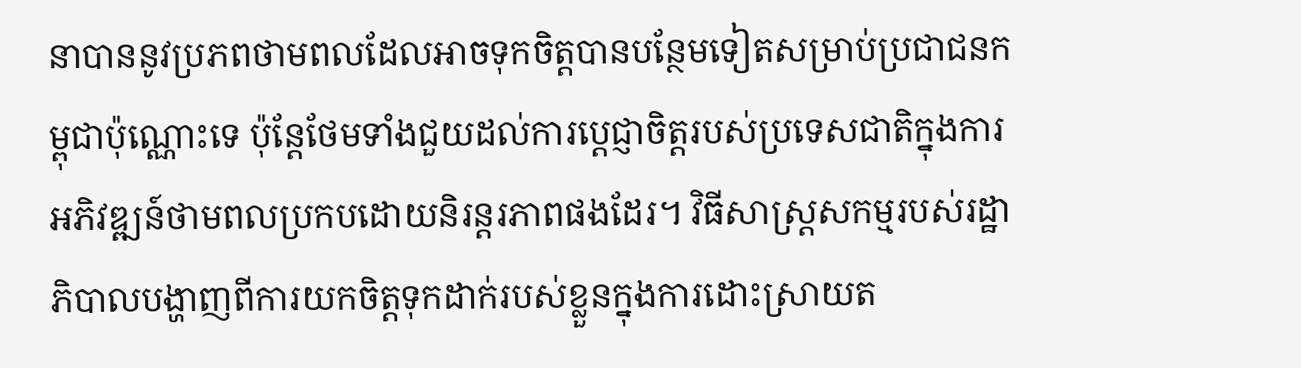នាបាននូវប្រភពថាមពលដែលអាចទុកចិត្តបានបន្ថែមទៀតសម្រាប់ប្រជាជនកម្ពុជាប៉ុណ្ណោះទេ ប៉ុន្តែថែមទាំងជួយដល់ការប្តេជ្ញាចិត្តរបស់ប្រទេសជាតិក្នុងការអភិវឌ្ឍន៍ថាមពលប្រកបដោយនិរន្តរភាពផងដែរ។ វិធីសាស្រ្តសកម្មរបស់រដ្ឋាភិបាលបង្ហាញពីការយកចិត្តទុកដាក់របស់ខ្លួនក្នុងការដោះស្រាយត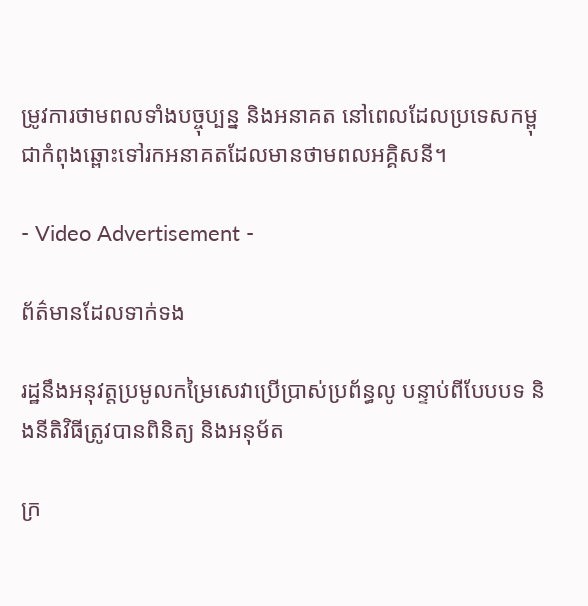ម្រូវការថាមពលទាំងបច្ចុប្បន្ន និងអនាគត នៅពេលដែលប្រទេសកម្ពុជាកំពុងឆ្ពោះទៅរកអនាគតដែលមានថាមពលអគ្គិសនី។

- Video Advertisement -

ព័ត៌មានដែលទាក់ទង

រដ្ឋនឹងអនុវត្តប្រមូលកម្រៃសេវាប្រើប្រាស់ប្រព័ន្ធលូ បន្ទាប់ពីបែបបទ និងនីតិវិធីត្រូវបានពិនិត្យ និងអនុម័ត

ក្រ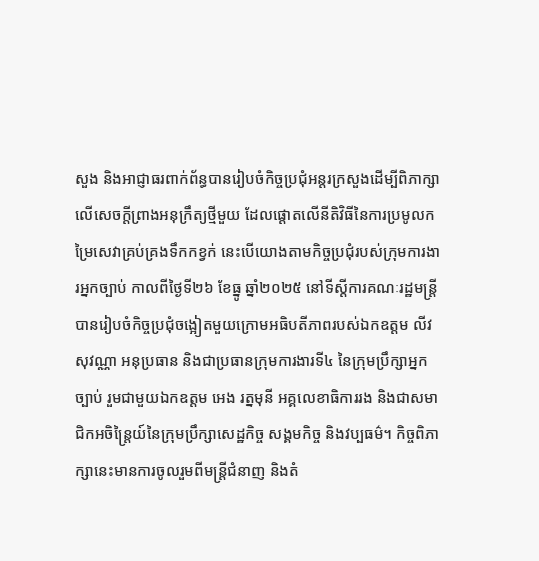សួង និងអាជ្ញាធរពាក់ព័ន្ធបានរៀបចំកិច្ចប្រជុំអន្តរក្រសួងដើម្បីពិភាក្សាលើសេចក្តីព្រាងអនុក្រឹត្យថ្មីមួយ ដែលផ្តោតលើនីតិវិធីនៃការប្រមូលកម្រៃសេវាគ្រប់គ្រងទឹកកខ្វក់ នេះបើយោងតាមកិច្ចប្រជុំរបស់ក្រុមការងារអ្នកច្បាប់ កាលពីថ្ងៃទី២៦ ខែធ្នូ ឆ្នាំ២០២៥ នៅទីស្តីការគណៈរដ្ឋមន្ត្រីបានរៀបចំកិច្ចប្រជុំចង្អៀតមួយក្រោមអធិបតីភាពរបស់ឯកឧត្តម លីវ សុវណ្ណា អនុប្រធាន និងជាប្រធានក្រុមការងារទី៤ នៃក្រុមប្រឹក្សាអ្នកច្បាប់ រួមជាមួយឯកឧត្តម អេង រត្នមុនី អគ្គលេខាធិការរង និងជាសមាជិកអចិន្រ្តៃយ៍នៃក្រុមប្រឹក្សាសេដ្ឋកិច្ច សង្គមកិច្ច និងវប្បធម៌។ កិច្ចពិភាក្សានេះមានការចូលរួមពីមន្ត្រីជំនាញ និងតំ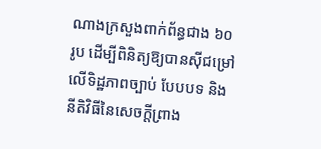ណាងក្រសួងពាក់ព័ន្ធជាង ៦០រូប ដើម្បីពិនិត្យឱ្យបានស៊ីជម្រៅលើទិដ្ឋភាពច្បាប់ បែបបទ និងនីតិវិធីនៃសេចក្តីព្រាង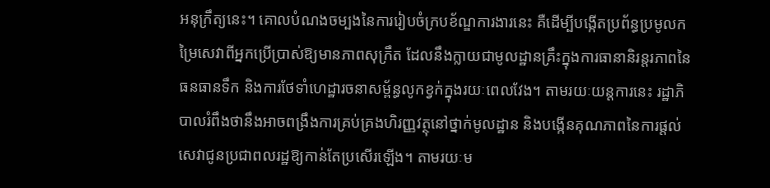អនុក្រឹត្យនេះ។ គោលបំណងចម្បងនៃការរៀបចំក្របខ័ណ្ឌការងារនេះ គឺដើម្បីបង្កើតប្រព័ន្ធប្រមូលកម្រៃសេវាពីអ្នកប្រើប្រាស់ឱ្យមានភាពសុក្រឹត ដែលនឹងក្លាយជាមូលដ្ឋានគ្រឹះក្នុងការធានានិរន្តរភាពនៃធនធានទឹក និងការថែទាំហេដ្ឋារចនាសម្ព័ន្ធលូកខ្វក់ក្នុងរយៈពេលវែង។ តាមរយៈយន្តការនេះ រដ្ឋាភិបាលរំពឹងថានឹងអាចពង្រឹងការគ្រប់គ្រងហិរញ្ញវត្ថុនៅថ្នាក់មូលដ្ឋាន និងបង្កើនគុណភាពនៃការផ្តល់សេវាជូនប្រជាពលរដ្ឋឱ្យកាន់តែប្រសើរឡើង។ តាមរយៈម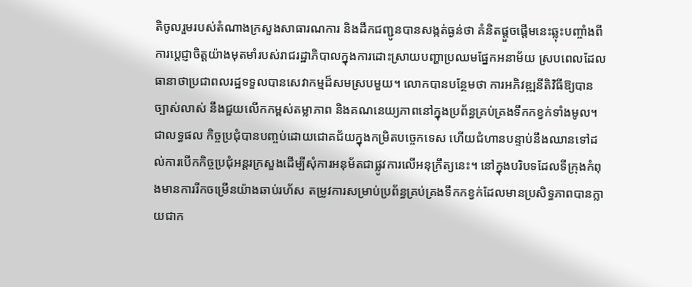តិចូលរួមរបស់តំណាងក្រសួងសាធារណការ និងដឹកជញ្ជូនបានសង្កត់ធ្ងន់ថា គំនិតផ្តួចផ្តើមនេះឆ្លុះបញ្ចាំងពីការប្តេជ្ញាចិត្តយ៉ាងមុតមាំរបស់រាជរដ្ឋាភិបាលក្នុងការដោះស្រាយបញ្ហាប្រឈមផ្នែកអនាម័យ ស្របពេលដែលធានាថាប្រជាពលរដ្ឋទទួលបានសេវាកម្មដ៏សមស្របមួយ។ លោកបានបន្ថែមថា ការអភិវឌ្ឍនីតិវិធីឱ្យបានច្បាស់លាស់ នឹងជួយលើកកម្ពស់តម្លាភាព និងគណនេយ្យភាពនៅក្នុងប្រព័ន្ធគ្រប់គ្រងទឹកកខ្វក់ទាំងមូល។ ជាលទ្ធផល កិច្ចប្រជុំបានបញ្ចប់ដោយជោគជ័យក្នុងកម្រិតបច្ចេកទេស ហើយជំហានបន្ទាប់នឹងឈានទៅដល់ការបើកកិច្ចប្រជុំអន្តរក្រសួងដើម្បីសុំការអនុម័តជាផ្លូវការលើអនុក្រឹត្យនេះ។ នៅក្នុងបរិបទដែលទីក្រុងកំពុងមានការរីកចម្រើនយ៉ាងឆាប់រហ័ស តម្រូវការសម្រាប់ប្រព័ន្ធគ្រប់គ្រងទឹកកខ្វក់ដែលមានប្រសិទ្ធភាពបានក្លាយជាក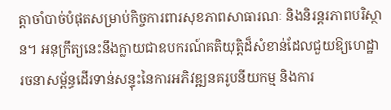ត្តាចាំបាច់បំផុតសម្រាប់កិច្ចការពារសុខភាពសាធារណៈ និងនិរន្តរភាពបរិស្ថាន។ អនុក្រឹត្យនេះនឹងក្លាយជាឧបករណ៍គតិយុត្តិដ៏សំខាន់ដែលជួយឱ្យហេដ្ឋារចនាសម្ព័ន្ធដើរទាន់សន្ទុះនៃការអភិវឌ្ឍនគរូបនីយកម្ម និងការ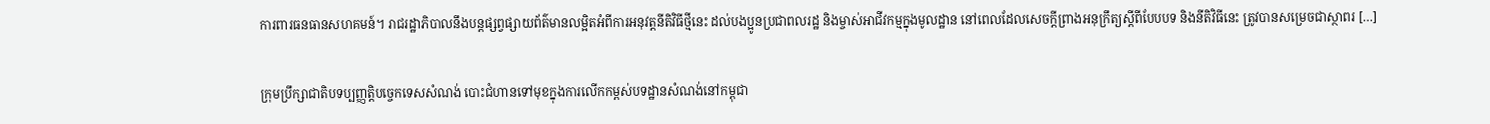ការពារធនធានសហគមន៍។ រាជរដ្ឋាភិបាលនឹងបន្តផ្សព្វផ្សាយព័ត៌មានលម្អិតអំពីការអនុវត្តនីតិវិធីថ្មីនេះ ដល់បងប្អូនប្រជាពលរដ្ឋ និងម្ចាស់អាជីវកម្មក្នុងមូលដ្ឋាន នៅពេលដែលសេចក្តីព្រាងអនុក្រឹត្យស្តីពីបែបបទ និងនីតិវិធីនេះ ត្រូវបានសម្រេចជាស្ថាពរ […]

ក្រុមប្រឹក្សាជាតិបទប្បញ្ញត្តិបច្ចេកទេសសំណង់ បោះជំហានទៅមុខក្នុងការលើកកម្ពស់បទដ្ឋានសំណង់នៅកម្ពុជា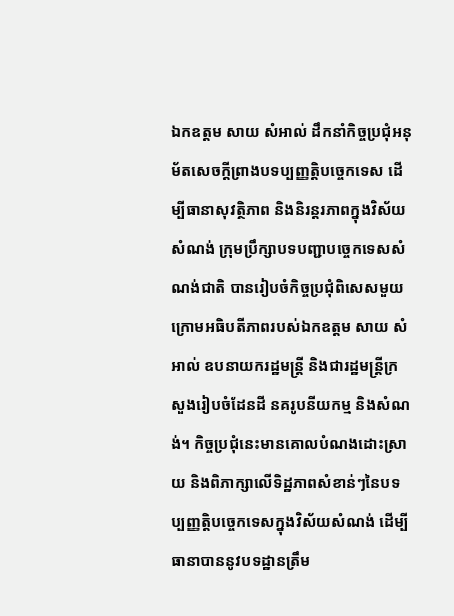ឯកឧត្តម សាយ សំអាល់ ដឹកនាំកិច្ចប្រជុំអនុម័តសេចក្តីព្រាងបទប្បញ្ញត្តិបច្ចេកទេស ដើម្បីធានាសុវត្ថិភាព និងនិរន្តរភាពក្នុងវិស័យសំណង់ ក្រុមប្រឹក្សាបទបញ្ជាបច្ចេកទេសសំណង់ជាតិ បានរៀបចំកិច្ចប្រជុំពិសេសមួយ ក្រោមអធិបតីភាពរបស់ឯកឧត្តម សាយ សំអាល់ ឧបនាយករដ្ឋមន្ត្រី និងជារដ្ឋមន្ត្រីក្រសួងរៀបចំដែនដី នគរូបនីយកម្ម និងសំណង់។ កិច្ចប្រជុំនេះមានគោលបំណងដោះស្រាយ និងពិភាក្សាលើទិដ្ឋភាពសំខាន់ៗនៃបទប្បញ្ញត្តិបច្ចេកទេសក្នុងវិស័យសំណង់ ដើម្បីធានាបាននូវបទដ្ឋានត្រឹម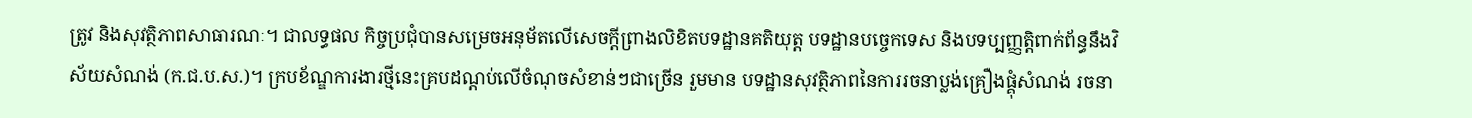ត្រូវ និងសុវត្ថិភាពសាធារណៈ។ ជាលទ្ធផល កិច្ចប្រជុំបានសម្រេចអនុម័តលើសេចក្តីព្រាងលិខិតបទដ្ឋានគតិយុត្ត បទដ្ឋានបច្ចេកទេស និងបទប្បញ្ញតិ្តពាក់ព័ន្ធនឹងវិស័យសំណង់ (ក.ជ.ប.ស.)។ ក្របខ័ណ្ឌការងារថ្មីនេះគ្របដណ្តប់លើចំណុចសំខាន់ៗជាច្រើន រួមមាន បទដ្ឋានសុវត្ថិភាពនៃការរចនាប្លង់គ្រឿងផ្គុំសំណង់ រចនា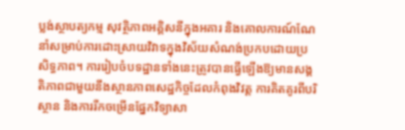ប្លង់ស្ថាបត្យកម្ម សុវត្ថិភាពអគ្គិសនីក្នុងអគារ និងគោលការណ៍ណែនាំសម្រាប់ការដោះស្រាយវិវាទក្នុងវិស័យសំណង់ប្រកបដោយប្រសិទ្ធភាព។ ការរៀបចំបទដ្ឋានទាំងនេះត្រូវបានធ្វើឡើងឱ្យមានសង្គតិភាពជាមួយនឹងស្ថានភាពសេដ្ឋកិច្ចដែលកំពុងវិវត្ត ការគិតគូរពីបរិស្ថាន និងការរីកចម្រើនផ្នែកវិទ្យាសា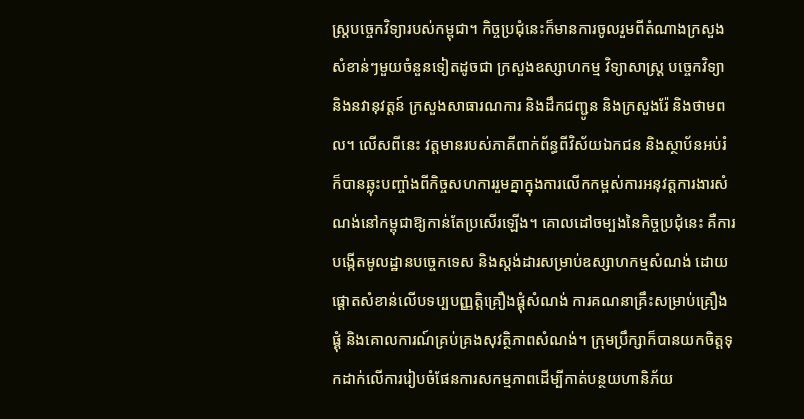ស្ត្របច្ចេកវិទ្យារបស់កម្ពុជា។ កិច្ចប្រជុំនេះក៏មានការចូលរួមពីតំណាងក្រសួងសំខាន់ៗមួយចំនួនទៀតដូចជា ក្រសួងឧស្សាហកម្ម វិទ្យាសាស្ត្រ បច្ចេកវិទ្យា និងនវានុវត្តន៍ ក្រសួងសាធារណការ និងដឹកជញ្ជូន និងក្រសួងរ៉ែ និងថាមពល។ លើសពីនេះ វត្តមានរបស់ភាគីពាក់ព័ន្ធពីវិស័យឯកជន និងស្ថាប័នអប់រំ ក៏បានឆ្លុះបញ្ចាំងពីកិច្ចសហការរួមគ្នាក្នុងការលើកកម្ពស់ការអនុវត្តការងារសំណង់នៅកម្ពុជាឱ្យកាន់តែប្រសើរឡើង។ គោលដៅចម្បងនៃកិច្ចប្រជុំនេះ គឺការបង្កើតមូលដ្ឋានបច្ចេកទេស និងស្តង់ដារសម្រាប់ឧស្សាហកម្មសំណង់ ដោយផ្ដោតសំខាន់លើបទប្បបញ្ញត្តិគ្រឿងផ្គុំសំណង់ ការគណនាគ្រឹះសម្រាប់គ្រឿងផ្គុំ និងគោលការណ៍គ្រប់គ្រងសុវត្ថិភាពសំណង់។ ក្រុមប្រឹក្សាក៏បានយកចិត្តទុកដាក់លើការរៀបចំផែនការសកម្មភាពដើម្បីកាត់បន្ថយហានិភ័យ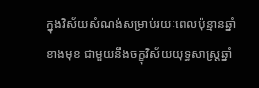ក្នុងវិស័យសំណង់សម្រាប់រយៈពេលប៉ុន្មានឆ្នាំខាងមុខ ជាមួយនឹងចក្ខុវិស័យយុទ្ធសាស្ត្រឆ្នាំ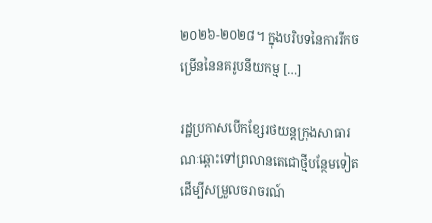២០២៦-២០២៨។ ក្នុងបរិបទនៃការរីកចម្រើននៃនគរូបនីយកម្ម […]

រដ្ឋប្រកាសបើកខ្សែរថយន្តក្រុងសាធារណៈឆ្ពោះទៅព្រលានតេជោថ្មីបន្ថែមទៀត ដើម្បីសម្រួលចរាចរណ៍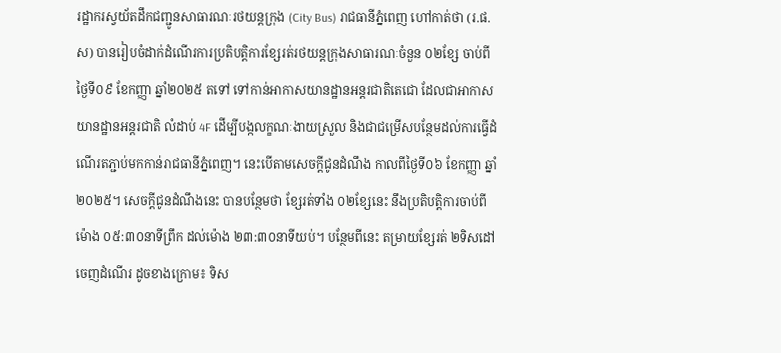រដ្ឋាករស្វយ័តដឹកជញ្ជូនសាធារណៈរថយន្តក្រុង (City Bus) រាជធានីភ្នំពេញ ហៅកាត់ថា (រ.ផ.ស) បានរៀបចំដាក់ដំណើរការប្រតិបត្តិការខ្សែរត់រថយន្តក្រុងសាធារណៈចំនួន ០២ខ្សែ ចាប់ពីថ្ងៃទី០៩ ខែកញ្ញា ឆ្នាំ២០២៥ តទៅ ទៅកាន់អាកាសយានដ្ឋានអន្តរជាតិតេជោ ដែលជាអាកាសយានដ្ឋានអន្តរជាតិ លំដាប់ 4F ដើម្បីបង្កលក្ខណៈងាយស្រួល និងជាជម្រើសបន្ថែមដល់ការធ្វើដំណើរតភ្ជាប់មកកាន់រាជធានីភ្នំពេញ។ នេះបើតាមសេចក្តីជូនដំណឹង កាលពីថ្ងៃទី០៦ ខែកញ្ញា ឆ្នាំ២០២៥។ សេចក្តីជូនដំណឹងនេះ បានបន្ថែមថា ខ្សែរត់ទាំង ០២ខ្សែនេះ នឹងប្រតិបត្តិការចាប់ពីម៉ោង ០៥:៣០នាទីព្រឹក ដល់ម៉ោង ២៣:៣០នាទីយប់។ បន្ថែមពីនេះ តម្រាយខ្សែរត់ ២ទិសដៅ ចេញដំណើរ ដូចខាងក្រោម៖ ទិស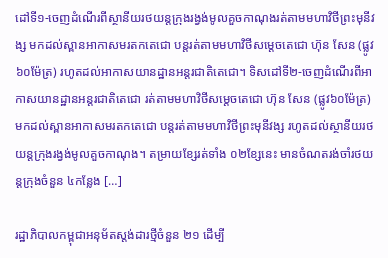ដៅទី១-ចេញដំណើរពីស្ថានីយរថយន្តក្រុងរង្វង់មូលគួចកាណុងរត់តាមមហាវិថីព្រះមុនីវង្ស មកដល់ស្ពានអាកាសមរតកតេជោ បន្តរត់តាមមហាវិថីសម្តេចតេជោ ហ៊ុន សែន (ផ្លូវ ៦០ម៉ែត្រ) រហូតដល់អាកាសយានដ្ឋានអន្តរជាតិតេជោ។ ទិសដៅទី២-ចេញដំណើរពីអាកាសយានដ្ឋានអន្តរជាតិតេជោ រត់តាមមហាវិថីសម្តេចតេជោ ហ៊ុន សែន (ផ្លូវ៦០ម៉ែត្រ) មកដល់ស្ពានអាកាសមរតកតេជោ បន្តរត់តាមមហាវិថីព្រះមុនីវង្ស រហូតដល់ស្ថានីយរថយន្តក្រុងរង្វង់មូលគួចកាណុង។ តម្រាយខ្សែរត់ទាំង ០២ខ្សែនេះ មានចំណតរង់ចាំរថយន្តក្រុងចំនួន ៤កន្លែង […]

រដ្ឋាភិបាលកម្ពុជាអនុម័តស្តង់ដារថ្មីចំនួន ២១ ដើម្បី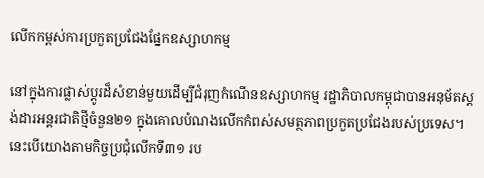លើកកម្ពស់ការប្រកួតប្រជែងផ្នែកឧស្សាហកម្ម

នៅក្នុងការផ្លាស់ប្តូរដ៏សំខាន់មួយដើម្បីជំរុញកំណើនឧស្សាហកម្ម រដ្ឋាភិបាលកម្ពុជាបានអនុម័តស្តង់ដារអន្តរជាតិថ្មីចំនួន២១ ក្នុងគោលបំណងលើកកំពស់សមត្ថភាពប្រកួតប្រជែងរបស់ប្រទេស។ នេះបើយោងតាមកិច្ចប្រជុំលើកទី៣១ រប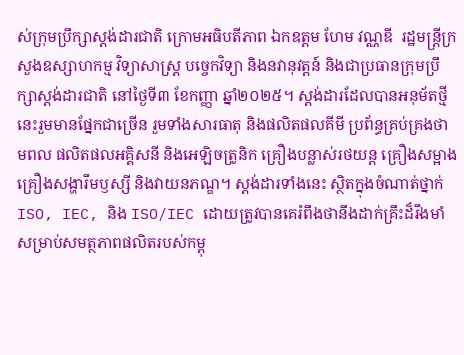ស់ក្រុមប្រឹក្សាស្តង់ដារជាតិ ក្រោមអធិបតីភាព ឯកឧត្ដម ហែម វណ្ណឌី  រដ្ឋមន្ត្រីក្រសួងឧស្សាហកម្ម វិទ្យាសាស្ត្រ បចេ្ចកវិទ្យា និងនវានុវត្តន៍ និងជាប្រធានក្រុមប្រឹក្សាស្ដង់ដារជាតិ នៅថ្ងៃទី៣ ខែកញ្ញា ឆ្នាំ២០២៥។ ស្ដង់ដារដែលបានអនុម័តថ្មីនេះរួមមានផ្នែកជាច្រើន រួមទាំងសារធាតុ និងផលិតផលគីមី ប្រព័ន្ធគ្រប់គ្រងថាមពល ផលិតផលអគ្គិសនី និងអេឡិចត្រូនិក គ្រឿងបន្លាស់រថយន្ត គ្រឿងសម្អាង គ្រឿងសង្ហារឹមឫស្សី និងវាយនភណ្ឌ។ ស្តង់ដារទាំងនេះ ស្ថិតក្នុងចំណាត់ថ្នាក់ ISO, IEC, និង ISO/IEC ដោយត្រូវបានគេរំពឹងថានឹងដាក់គ្រឹះដ៏រឹងមាំសម្រាប់សមត្ថភាពផលិតរបស់កម្ពុ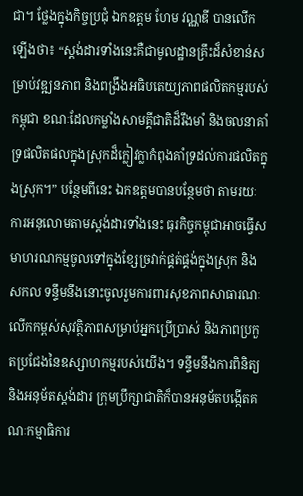ជា។ ថ្លែងក្នុងកិច្ចប្រជុំ ឯកឧត្តម ហែម វណ្ណឌី បានលើកឡើងថា៖ “ស្តង់ដារទាំងនេះគឺជាមូលដ្ឋានគ្រឹះដ៏សំខាន់សម្រាប់វឌ្ឍនភាព និងពង្រឹងអធិបតេយ្យភាពផលិតកម្មរបស់កម្ពុជា ខណៈដែលកម្លាំងសាមគ្គីជាតិដ៏រឹងមាំ និងចលនាគាំទ្រផលិតផលក្នុងស្រុកដ៏ក្លៀវក្លាកំពុងគាំទ្រដល់ការផលិតក្នុងស្រុក។” បន្ថែមពីនេះ ឯកឧត្តមបានបន្ថែមថា តាមរយៈការអនុលោមតាមស្តង់ដារទាំងនេះ ធុរកិច្ចកម្ពុជាអាចធ្វើសមាហរណកម្មចូលទៅក្នុងខ្សែច្រវាក់ផ្គត់ផ្គង់ក្នុងស្រុក និងសកល ទន្ទឹមនឹងនោះចូលរួមការពារសុខភាពសាធារណៈ លើកកម្ពស់សុវត្ថិភាពសម្រាប់អ្នកប្រើប្រាស់ និងភាពប្រកួតប្រជែងនៃឧស្សាហកម្មរបស់យើង។ ទន្ទឹមនឹងការពិនិត្យ និងអនុម័តស្តង់ដារ ក្រុមប្រឹក្សាជាតិក៏បានអនុម័តបង្កើតគណៈកម្មាធិការ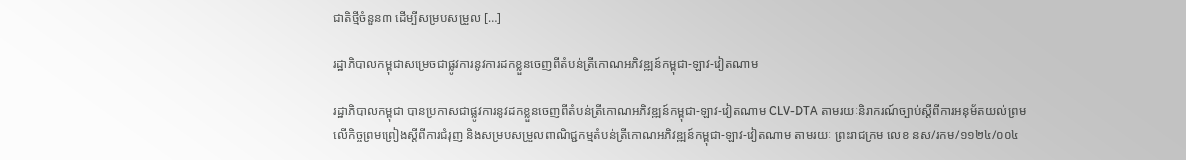ជាតិថ្មីចំនួន៣ ដើម្បីសម្របសម្រួល […]

រដ្ឋាភិបាលកម្ពុជាសម្រេចជាផ្លូវការនូវការដកខ្លួនចេញពីតំបន់ត្រីកោណអភិវឌ្ឍន៍កម្ពុជា-ឡាវ-វៀតណាម

រដ្ឋាភិបាលកម្ពុជា បានប្រកាសជាផ្លូវការនូវដកខ្លួនចេញពីតំបន់ត្រីកោណអភិវឌ្ឍន៍កម្ពុជា-ឡាវ-វៀតណាម CLV-DTA តាមរយៈនិរាករណ៍ច្បាប់ស្តីពីការអនុម័តយល់ព្រមលើកិច្ចព្រមព្រៀងស្តីពីការជំរុញ និងសម្របសម្រួលពាណិជ្ជកម្មតំបន់ត្រីកោណអភិវឌ្ឍន៍កម្ពុជា-ឡាវ-វៀតណាម តាមរយៈ ព្រះរាជក្រម លេខ នស/រកម/១១២៤/០០៤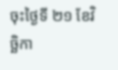ចុះថ្ងៃទី ២១ ខែវិច្ឆិកា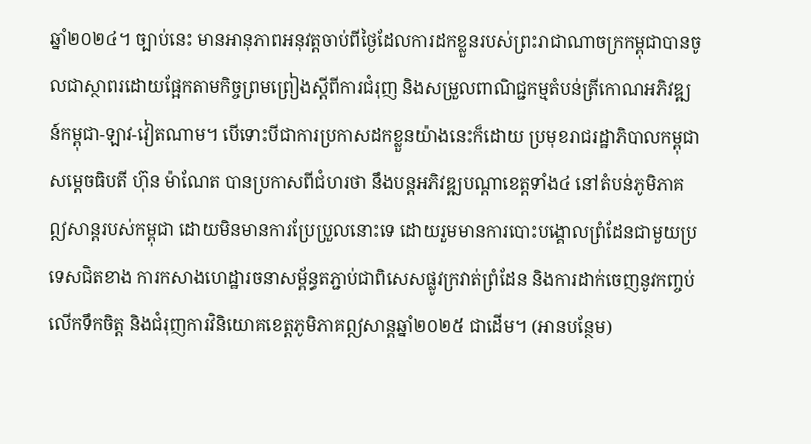ឆ្នាំ២០២៤។ ច្បាប់នេះ មានអានុភាពអនុវត្តចាប់ពីថ្ងៃដែលការដកខ្លួនរបស់ព្រះរាជាណាចក្រកម្ពុជាបានចូលជាស្ថាពរដោយផ្អែកតាមកិច្ចព្រមព្រៀងស្តីពីការជំរុញ និងសម្រួលពាណិជ្ជកម្មតំបន់ត្រីកោណអភិវឌ្ឍន៍កម្ពុជា-ឡាវ-វៀតណាម។ បើទោះបីជាការប្រកាសដកខ្លួនយ៉ាងនេះក៏ដោយ ប្រមុខរាជរដ្ឋាភិបាលកម្ពុជា សម្តេចធិបតី ហ៊ុន ម៉ាណែត បានប្រកាសពីជំហរថា នឹងបន្តអភិវឌ្ឍបណ្តាខេត្តទាំង៤ នៅតំបន់ភូមិភាគឦសាន្តរបស់កម្ពុជា ដោយមិនមានការប្រែប្រួលនោះទេ ដោយរួមមានការបោះបង្គោលព្រំដែនជាមួយប្រទេសជិតខាង ការកសាងហេដ្ឋារចនាសម្ព័ន្ធតភ្ជាប់ជាពិសេសផ្លូវក្រវាត់ព្រំដែន និងការដាក់ចេញនូវកញ្ចប់លើកទឹកចិត្ត និងជំរុញការវិនិយោគខេត្តភូមិភាគឦសាន្តឆ្នាំ២០២៥ ជាដើម។ (អានបន្ថែម)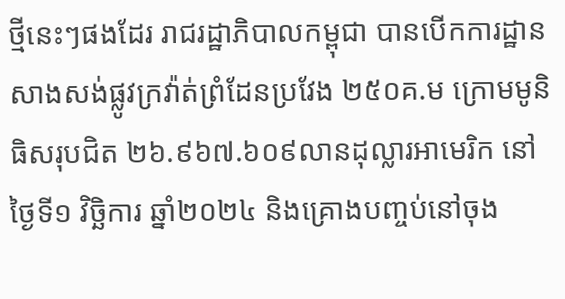ថ្មីនេះៗផងដែរ រាជរដ្ឋាភិបាលកម្ពុជា បានបើកការដ្ឋានសាងសង់ផ្លូវក្រវ៉ាត់ព្រំដែនប្រវែង ២៥០គ.ម ក្រោមមូនិធិសរុបជិត ២៦.៩៦៧.៦០៩លានដុល្លារអាមេរិក នៅថ្ងៃទី១ វិច្ឆិការ ឆ្នាំ២០២៤ និងគ្រោងបញ្ចប់នៅចុង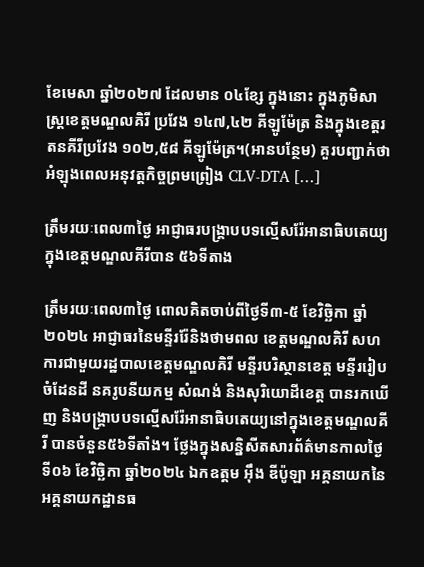ខែមេសា ឆ្នាំ២០២៧ ដែលមាន ០៤ខ្សែ ក្នុងនោះ ក្នុងភូមិសាស្ត្រខេត្តមណ្ឌលគិរី ប្រវែង ១៤៧,៤២ គីឡូម៉ែត្រ និងក្នុងខេត្តរតនគីរីប្រវែង ១០២,៥៨ គីឡូម៉ែត្រ។(អានបន្ថែម) គួរបញ្ជាក់ថា អំឡុងពេលអនុវត្តកិច្ចព្រមព្រៀង CLV-DTA […]

ត្រឹមរយៈពេល៣ថ្ងៃ អាជ្ញាធរបង្រ្គាបបទល្មើសរ៉ែអានាធិបតេយ្យក្នុងខេត្តមណ្ឌលគីរីបាន ៥៦ទីតាង

ត្រឹមរយៈពេល៣ថ្ងៃ ពោលគិតចាប់ពីថ្ងៃទី៣-៥ ខែវិច្ឆិកា ឆ្នាំ២០២៤ អាជ្ញាធរនៃមន្ទីររ៉ែនិងថាមពល ខេត្តមណ្ឌលគិរី សហការជាមួយរដ្ឋបាលខេត្តមណ្ឌលគិរី មន្ទីរបរិស្ថានខេត្ត មន្ទីររៀបចំដែនដី នគរូបនីយកម្ម សំណង់ និងសុរិយោដីខេត្ត បានរកឃើញ និងបង្គ្រាបបទល្មើសរ៉ែអានាធិបតេយ្យនៅក្នុងខេត្តមណ្ឌលគីរី បានចំនួន៥៦ទីតាំង។ ថ្លែងក្នុងសន្និសីតសារព័ត៌មានកាលថ្ងៃទី០៦ ខែវិច្ឆិកា ឆ្នាំ២០២៤ ឯកឧត្តម អ៊ឹង ឌីប៉ូឡា អគ្គនាយកនៃអគ្គនាយកដ្ឋានធ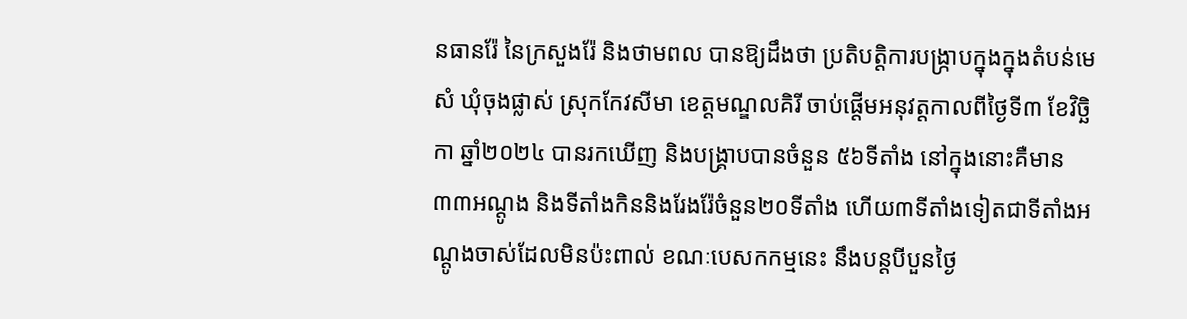នធានរ៉ែ នៃក្រសួងរ៉ែ និងថាមពល បានឱ្យដឹងថា ប្រតិបត្តិការបង្ក្រាបក្នុងក្នុងតំបន់មេសំ ឃុំចុងផ្លាស់ ស្រុកកែវសីមា ខេត្តមណ្ឌលគិរី ចាប់ផ្តើមអនុវត្តកាលពីថ្ងៃទី៣ ខែវិច្ឆិកា ឆ្នាំ២០២៤ បានរកឃើញ និងបង្គ្រាបបានចំនួន ៥៦ទីតាំង នៅក្នុងនោះគឺមាន៣៣អណ្តូង និងទីតាំងកិននិងរែងរ៉ែចំនួន២០ទីតាំង ហើយ៣ទីតាំងទៀតជាទីតាំងអណ្តូងចាស់ដែលមិនប៉ះពាល់ ខណៈបេសកកម្មនេះ នឹងបន្តបីបួនថ្ងៃ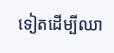ទៀតដើម្បីឈា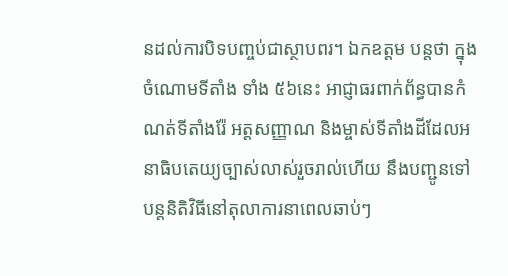នដល់ការបិទបញ្ចប់ជាស្ថាបពរ។ ឯកឧត្តម បន្តថា ក្នុងចំណោមទីតាំង ទាំង ៥៦នេះ អាជ្ញាធរពាក់ព័ន្ធបានកំណត់ទីតាំងរ៉ែ អត្តសញ្ញាណ និងម្ចាស់ទីតាំងដីដែលអនាធិបតេយ្យច្បាស់លាស់រួចរាល់ហើយ នឹងបញ្ជូនទៅបន្តនិតិវិធីនៅតុលាការនាពេលឆាប់ៗ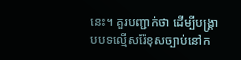នេះ។ គួរបញ្ជាក់ថា ដើម្បីបង្គ្រាបបទល្មើសរ៉ែខុសច្បាប់នៅក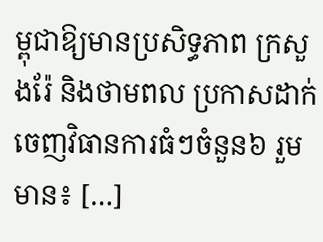ម្ពុជាឱ្យមានប្រសិទ្ធភាព ក្រសួងរ៉ែ និងថាមពល ប្រកាសដាក់ចេញវិធានការធំៗចំនួន៦ រួមមាន៖ […]